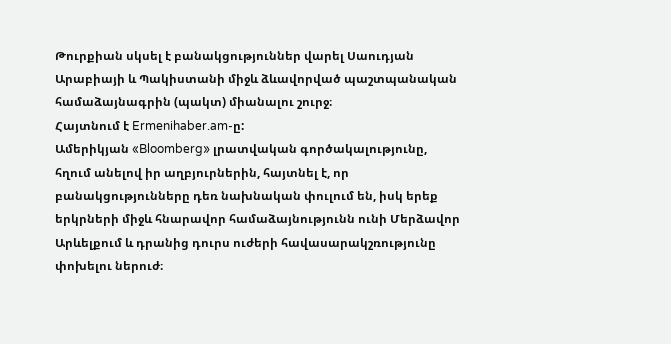Թուրքիան սկսել է բանակցություններ վարել Սաուդյան Արաբիայի և Պակիստանի միջև ձևավորված պաշտպանական համաձայնագրին (պակտ) միանալու շուրջ։
Հայտնում է Ermenihaber.am-ը:
Ամերիկյան «Bloomberg» լրատվական գործակալությունը, հղում անելով իր աղբյուրներին, հայտնել է, որ բանակցությունները դեռ նախնական փուլում են, իսկ երեք երկրների միջև հնարավոր համաձայնությունն ունի Մերձավոր Արևելքում և դրանից դուրս ուժերի հավասարակշռությունը փոխելու ներուժ։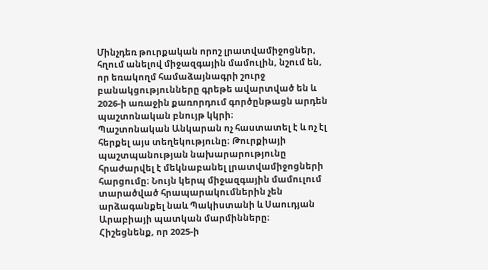Մինչդեռ թուրքական որոշ լրատվամիջոցներ, հղում անելով միջազգային մամուլին, նշում են, որ եռակողմ համաձայնագրի շուրջ բանակցությունները գրեթե ավարտված են և 2026-ի առաջին քառորդում գործընթացն արդեն պաշտոնական բնույթ կկրի։
Պաշտոնական Անկարան ոչ հաստատել է և ոչ էլ հերքել այս տեղեկությունը։ Թուրքիայի պաշտպանության նախարարությունը հրաժարվել է մեկնաբանել լրատվամիջոցների հարցումը։ Նույն կերպ միջազգային մամուլում տարածված հրապարակումներին չեն արձագանքել նաև Պակիստանի և Սաուդյան Արաբիայի պատկան մարմինները։
Հիշեցնենք, որ 2025-ի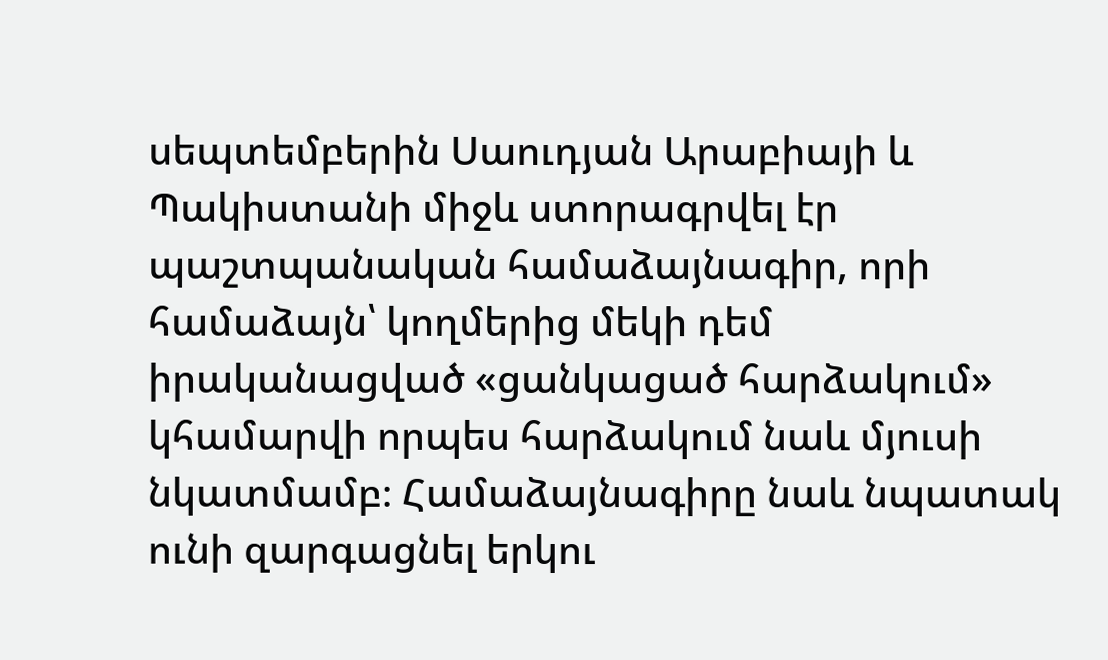սեպտեմբերին Սաուդյան Արաբիայի և Պակիստանի միջև ստորագրվել էր պաշտպանական համաձայնագիր, որի համաձայն՝ կողմերից մեկի դեմ իրականացված «ցանկացած հարձակում» կհամարվի որպես հարձակում նաև մյուսի նկատմամբ։ Համաձայնագիրը նաև նպատակ ունի զարգացնել երկու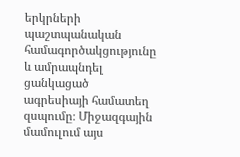երկրների պաշտպանական համագործակցությունը և ամրապնդել ցանկացած ագրեսիայի համատեղ զսպումը։ Միջազգային մամուլում այս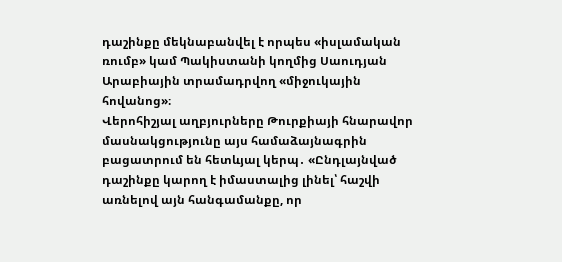դաշինքը մեկնաբանվել է որպես «իսլամական ռումբ» կամ Պակիստանի կողմից Սաուդյան Արաբիային տրամադրվող «միջուկային հովանոց»։
Վերոհիշյալ աղբյուրները Թուրքիայի հնարավոր մասնակցությունը այս համաձայնագրին բացատրում են հետևյալ կերպ․ «Ընդլայնված դաշինքը կարող է իմաստալից լինել՝ հաշվի առնելով այն հանգամանքը, որ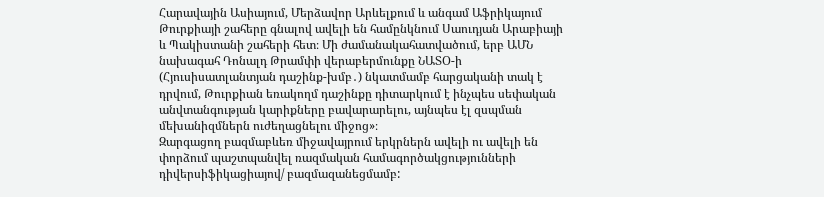Հարավային Ասիայում, Մերձավոր Արևելքում և անգամ Աֆրիկայում Թուրքիայի շահերը գնալով ավելի են համընկնում Սաուդյան Արաբիայի և Պակիստանի շահերի հետ։ Մի ժամանակահատվածում, երբ ԱՄՆ նախագահ Դոնալդ Թրամփի վերաբերմունքը ՆԱՏՕ-ի (Հյուսիսատլանտյան դաշինք-խմբ․) նկատմամբ հարցականի տակ է դրվում, Թուրքիան եռակողմ դաշինքը դիտարկում է ինչպես սեփական անվտանգության կարիքները բավարարելու, այնպես էլ զսպման մեխանիզմներն ուժեղացնելու միջոց»։
Զարգացող բազմաբևեռ միջավայրում երկրներն ավելի ու ավելի են փորձում պաշտպանվել ռազմական համագործակցությունների դիվերսիֆիկացիայով/ բազմազանեցմամբ: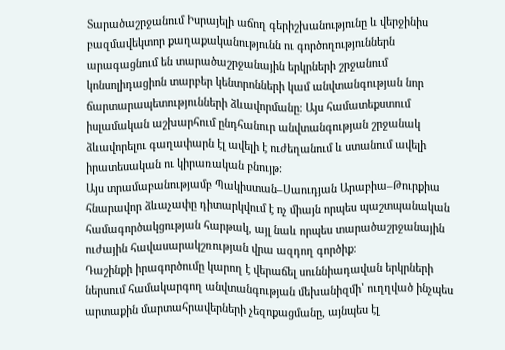Տարածաշրջանում Իսրայելի աճող գերիշխանությունը և վերջինիս բազմավեկտոր քաղաքականությունն ու գործողություններն արագացնում են տարածաշրջանային երկրների շրջանում կոնսոլիդացիոն տարբեր կենտրոնների կամ անվտանգության նոր ճարտարապետությունների ձևավորմանը։ Այս համատեքստում իսլամական աշխարհում ընդհանուր անվտանգության շրջանակ ձևավորելու գաղափարն էլ ավելի է ուժեղանում և ստանում ավելի իրատեսական ու կիրառական բնույթ։
Այս տրամաբանությամբ Պակիստան–Սաուդյան Արաբիա–Թուրքիա հնարավոր ձևաչափը դիտարկվում է ոչ միայն որպես պաշտպանական համագործակցության հարթակ, այլ նաև որպես տարածաշրջանային ուժային հավասարակշռության վրա ազդող գործիք։
Դաշինքի իրագործումը կարող է վերաճել սուննիադավան երկրների ներսում համակարգող անվտանգության մեխանիզմի՝ ուղղված ինչպես արտաքին մարտահրավերների չեզոքացմանը, այնպես էլ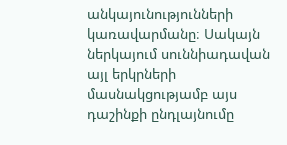անկայունությունների կառավարմանը։ Սակայն ներկայում սուննիադավան այլ երկրների մասնակցությամբ այս դաշինքի ընդլայնումը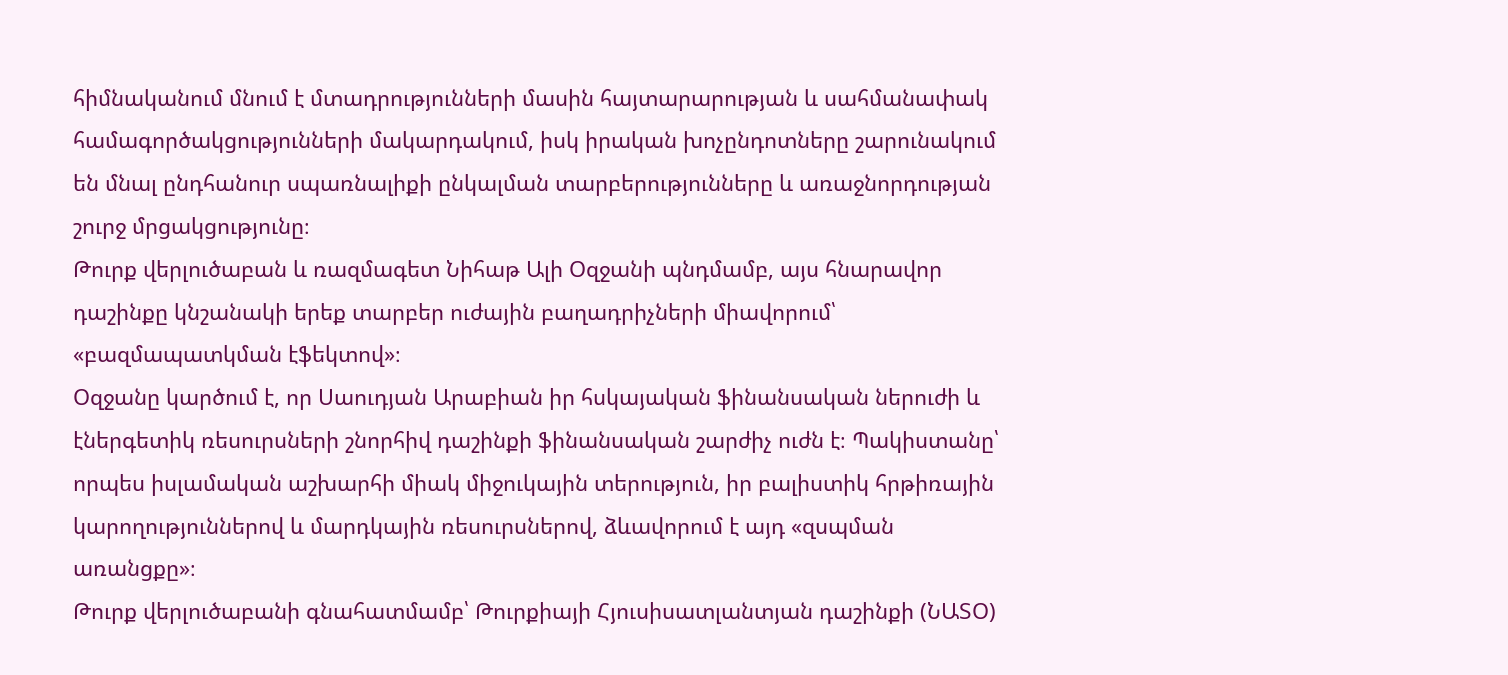հիմնականում մնում է մտադրությունների մասին հայտարարության և սահմանափակ համագործակցությունների մակարդակում, իսկ իրական խոչընդոտները շարունակում են մնալ ընդհանուր սպառնալիքի ընկալման տարբերությունները և առաջնորդության շուրջ մրցակցությունը։
Թուրք վերլուծաբան և ռազմագետ Նիհաթ Ալի Օզջանի պնդմամբ, այս հնարավոր դաշինքը կնշանակի երեք տարբեր ուժային բաղադրիչների միավորում՝ «բազմապատկման էֆեկտով»։
Օզջանը կարծում է, որ Սաուդյան Արաբիան իր հսկայական ֆինանսական ներուժի և էներգետիկ ռեսուրսների շնորհիվ դաշինքի ֆինանսական շարժիչ ուժն է։ Պակիստանը՝ որպես իսլամական աշխարհի միակ միջուկային տերություն, իր բալիստիկ հրթիռային կարողություններով և մարդկային ռեսուրսներով, ձևավորում է այդ «զսպման առանցքը»։
Թուրք վերլուծաբանի գնահատմամբ՝ Թուրքիայի Հյուսիսատլանտյան դաշինքի (ՆԱՏՕ)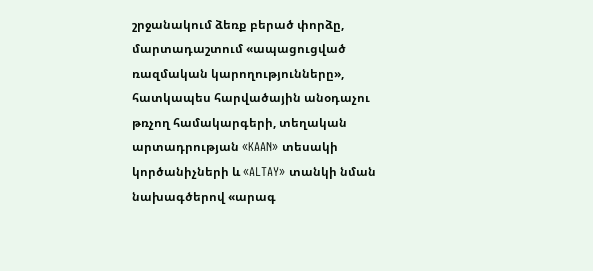շրջանակում ձեռք բերած փորձը, մարտադաշտում «ապացուցված ռազմական կարողությունները», հատկապես հարվածային անօդաչու թռչող համակարգերի, տեղական արտադրության «KAAN» տեսակի կործանիչների և «ALTAY» տանկի նման նախագծերով «արագ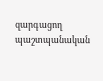զարգացող պաշտպանական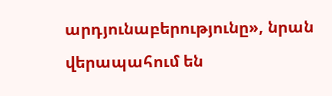արդյունաբերությունը», նրան վերապահում են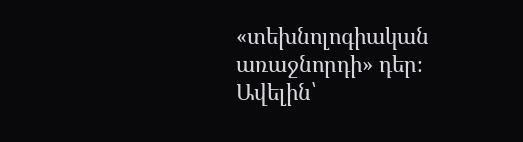«տեխնոլոգիական առաջնորդի» դեր։
Ավելին՝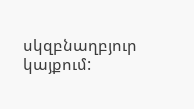սկզբնաղբյուր կայքում: